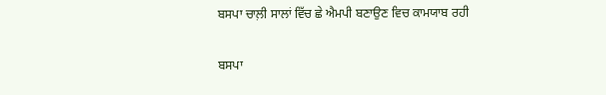ਬਸਪਾ ਚਾਲ਼ੀ ਸਾਲਾਂ ਵਿੱਚ ਛੇ ਐਮਪੀ ਬਣਾਉਣ ਵਿਚ ਕਾਮਯਾਬ ਰਹੀ

ਬਸਪਾ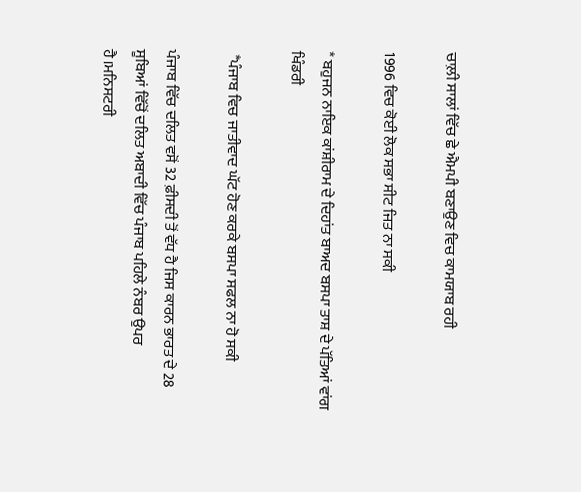ਚਾਲ਼ੀ ਸਾਲਾਂ ਵਿੱਚ ਛੇ ਐਮਪੀ ਬਣਾਉਣ ਵਿਚ ਕਾਮਯਾਬ ਰਹੀ

1996 ਵਿਚ ਕੋਈ ਲੋਕ ਸਭਾ ਸੀਟ ਜਿਤ ਨਾ ਸਕੀ

* ਬਹੁਜਨ ਨਾਇਕ ਕਾਂਸ਼ੀਰਾਮ ਦੇ ਦਿਹਾਂਤ ਬਾਅਦ ਬਸਪਾ ਤਾਸ਼ ਦੇ ਪੱਤਿਆਂ ਵਾਂਗ ਖਿੰਡਰੀ

 *ਪੰਜਾਬ ਵਿਚ ਜਾਤੀਵਾਦ ਘੱਟ ਹੋਣ ਕਰਕੇ ਬਸਪਾ ਸਫਲ ਨਾ ਹੋ ਸਕੀ

ਪੰਜਾਬ ਵਿੱਚ ਦਲਿਤ ਵਸੋਂ 32 ਫ਼ੀਸਦੀ ਤੋਂ ਵੱਧ ਹੈ ਜਿਸ ਕਾਰਨ ਭਾਰਤ ਦੇ 28 ਸੂਬਿਆਂ ਵਿੱਚੋਂ ਦਲਿਤ ਅਬਾਦੀ ਵਿੱਚ ਪੰਜਾਬ ਪਹਿਲੇ ਨੰਬਰ ਉਪਰ ਹੈ।ਮਨਿਸਟਰੀ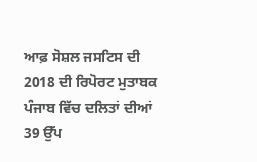ਆਫ਼ ਸੋਸ਼ਲ ਜਸਟਿਸ ਦੀ 2018 ਦੀ ਰਿਪੋਰਟ ਮੁਤਾਬਕ ਪੰਜਾਬ ਵਿੱਚ ਦਲਿਤਾਂ ਦੀਆਂ 39 ਉੱਪ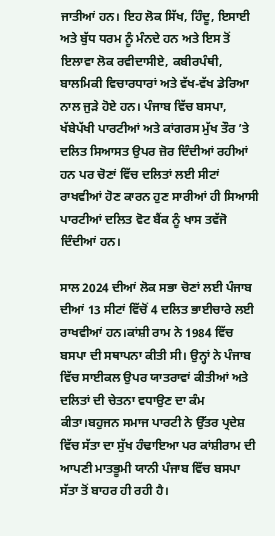ਜਾਤੀਆਂ ਹਨ। ਇਹ ਲੋਕ ਸਿੱਖ, ਹਿੰਦੂ, ਇਸਾਈ ਅਤੇ ਬੁੱਧ ਧਰਮ ਨੂੰ ਮੰਨਦੇ ਹਨ ਅਤੇ ਇਸ ਤੋਂ ਇਲਾਵਾ ਲੋਕ ਰਵੀਦਾਸੀਏ, ਕਬੀਰਪੰਥੀ, ਬਾਲਮਿਕੀ ਵਿਚਾਰਧਾਰਾਂ ਅਤੇ ਵੱਖ-ਵੱਖ ਡੇਰਿਆ ਨਾਲ ਜੁੜੇ ਹੋਏ ਹਨ। ਪੰਜਾਬ ਵਿੱਚ ਬਸਪਾ, ਖੱਬੇਪੱਖੀ ਪਾਰਟੀਆਂ ਅਤੇ ਕਾਂਗਰਸ ਮੁੱਖ ਤੌਰ ’ਤੇ ਦਲਿਤ ਸਿਆਸਤ ਉਪਰ ਜ਼ੋਰ ਦਿੰਦੀਆਂ ਰਹੀਆਂ ਹਨ ਪਰ ਚੋਣਾਂ ਵਿੱਚ ਦਲਿਤਾਂ ਲਈ ਸੀਟਾਂ ਰਾਖਵੀਆਂ ਹੋਣ ਕਾਰਨ ਹੁਣ ਸਾਰੀਆਂ ਹੀ ਸਿਆਸੀ ਪਾਰਟੀਆਂ ਦਲਿਤ ਵੋਟ ਬੈਂਕ ਨੂੰ ਖਾਸ ਤਵੱਜੋ ਦਿੰਦੀਆਂ ਹਨ।

ਸਾਲ 2024 ਦੀਆਂ ਲੋਕ ਸਭਾ ਚੋਣਾਂ ਲਈ ਪੰਜਾਬ ਦੀਆਂ 13 ਸੀਟਾਂ ਵਿੱਚੋਂ 4 ਦਲਿਤ ਭਾਈਚਾਰੇ ਲਈ ਰਾਖਵੀਆਂ ਹਨ।ਕਾਂਸ਼ੀ ਰਾਮ ਨੇ 1984 ਵਿੱਚ ਬਸਪਾ ਦੀ ਸਥਾਪਨਾ ਕੀਤੀ ਸੀ। ਉਨ੍ਹਾਂ ਨੇ ਪੰਜਾਬ ਵਿੱਚ ਸਾਈਕਲ ਉਪਰ ਯਾਤਰਾਵਾਂ ਕੀਤੀਆਂ ਅਤੇ ਦਲਿਤਾਂ ਦੀ ਚੇਤਨਾ ਵਧਾਉਣ ਦਾ ਕੰਮ ਕੀਤਾ।ਬਹੁਜਨ ਸਮਾਜ ਪਾਰਟੀ ਨੇ ਉੱਤਰ ਪ੍ਰਦੇਸ਼ ਵਿੱਚ ਸੱਤਾ ਦਾ ਸੁੱਖ ਹੰਢਾਇਆ ਪਰ ਕਾਂਸ਼ੀਰਾਮ ਦੀ ਆਪਣੀ ਮਾਤਭੂਮੀ ਯਾਨੀ ਪੰਜਾਬ ਵਿੱਚ ਬਸਪਾ ਸੱਤਾ ਤੋਂ ਬਾਹਰ ਹੀ ਰਹੀ ਹੈ।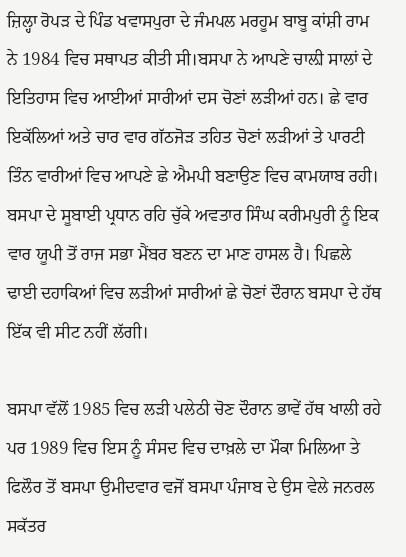ਜ਼ਿਲ੍ਹਾ ਰੋਪੜ ਦੇ ਪਿੰਡ ਖਵਾਸਪੁਰਾ ਦੇ ਜੰਮਪਲ ਮਰਹੂਮ ਬਾਬੂ ਕਾਂਸ਼ੀ ਰਾਮ ਨੇ 1984 ਵਿਚ ਸਥਾਪਤ ਕੀਤੀ ਸੀ।ਬਸਪਾ ਨੇ ਆਪਣੇ ਚਾਲ਼ੀ ਸਾਲਾਂ ਦੇ ਇਤਿਹਾਸ ਵਿਚ ਆਈਆਂ ਸਾਰੀਆਂ ਦਸ ਚੋਣਾਂ ਲੜੀਆਂ ਹਨ। ਛੇ ਵਾਰ ਇਕੱਲਿਆਂ ਅਤੇ ਚਾਰ ਵਾਰ ਗੱਠਜੋੜ ਤਹਿਤ ਚੋਣਾਂ ਲੜੀਆਂ ਤੇ ਪਾਰਟੀ ਤਿੰਨ ਵਾਰੀਆਂ ਵਿਚ ਆਪਣੇ ਛੇ ਐਮਪੀ ਬਣਾਉਣ ਵਿਚ ਕਾਮਯਾਬ ਰਹੀ। ਬਸਪਾ ਦੇ ਸੂਬਾਈ ਪ੍ਰਧਾਨ ਰਹਿ ਚੁੱਕੇ ਅਵਤਾਰ ਸਿੰਘ ਕਰੀਮਪੁਰੀ ਨੂੰ ਇਕ ਵਾਰ ਯੂਪੀ ਤੋਂ ਰਾਜ ਸਭਾ ਮੈਂਬਰ ਬਣਨ ਦਾ ਮਾਣ ਹਾਸਲ ਹੈ। ਪਿਛਲੇ ਢਾਈ ਦਹਾਕਿਆਂ ਵਿਚ ਲੜੀਆਂ ਸਾਰੀਆਂ ਛੇ ਚੋਣਾਂ ਦੌਰਾਨ ਬਸਪਾ ਦੇ ਹੱਥ ਇੱਕ ਵੀ ਸੀਟ ਨਹੀਂ ਲੱਗੀ।

ਬਸਪਾ ਵੱਲੋਂ 1985 ਵਿਚ ਲੜੀ ਪਲੇਠੀ ਚੋਣ ਦੌਰਾਨ ਭਾਵੇਂ ਹੱਥ ਖਾਲੀ ਰਹੇ ਪਰ 1989 ਵਿਚ ਇਸ ਨੂੰ ਸੰਸਦ ਵਿਚ ਦਾਖ਼ਲੇ ਦਾ ਮੌਕਾ ਮਿਲਿਆ ਤੇ ਫਿਲੌਰ ਤੋਂ ਬਸਪਾ ਉਮੀਦਵਾਰ ਵਜੋਂ ਬਸਪਾ ਪੰਜਾਬ ਦੇ ਉਸ ਵੇਲੇ ਜਨਰਲ ਸਕੱਤਰ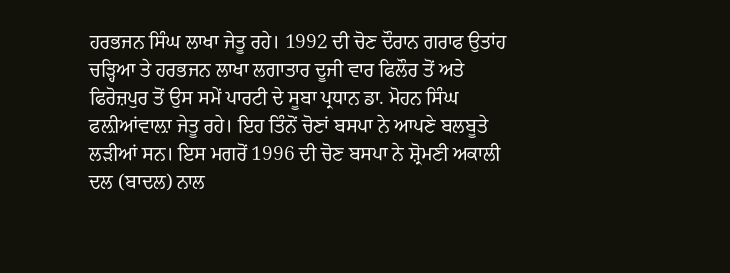ਹਰਭਜਨ ਸਿੰਘ ਲਾਖਾ ਜੇਤੂ ਰਹੇ। 1992 ਦੀ ਚੋਣ ਦੌਰਾਨ ਗਰਾਫ ਉਤਾਂਹ ਚੜ੍ਹਿਆ ਤੇ ਹਰਭਜਨ ਲਾਖਾ ਲਗਾਤਾਰ ਦੂਜੀ ਵਾਰ ਫਿਲੌਰ ਤੋਂ ਅਤੇ ਫਿਰੋਜ਼ਪੁਰ ਤੋਂ ਉਸ ਸਮੇਂ ਪਾਰਟੀ ਦੇ ਸੂਬਾ ਪ੍ਰਧਾਨ ਡਾ. ਮੋਹਨ ਸਿੰਘ ਫਲ਼ੀਆਂਵਾਲ਼ਾ ਜੇਤੂ ਰਹੇ। ਇਹ ਤਿੰਨੋਂ ਚੋਣਾਂ ਬਸਪਾ ਨੇ ਆਪਣੇ ਬਲਬੂਤੇ ਲੜੀਆਂ ਸਨ। ਇਸ ਮਗਰੋਂ 1996 ਦੀ ਚੋਣ ਬਸਪਾ ਨੇ ਸ਼੍ਰੋਮਣੀ ਅਕਾਲੀ ਦਲ (ਬਾਦਲ) ਨਾਲ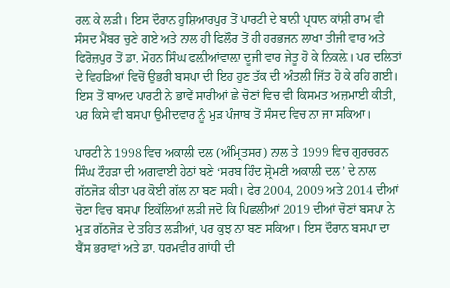ਰਲ਼ ਕੇ ਲੜੀ। ਇਸ ਦੌਰਾਨ ਹੁਸ਼ਿਆਰਪੁਰ ਤੋਂ ਪਾਰਟੀ ਦੇ ਬਾਨੀ ਪ੍ਰਧਾਨ ਕਾਂਸ਼ੀ ਰਾਮ ਵੀ ਸੰਸਦ ਮੈਂਬਰ ਚੁਣੇ ਗਏ ਅਤੇ ਨਾਲ ਹੀ ਫਿਲੌਰ ਤੋਂ ਹੀ ਹਰਭਜਨ ਲਾਖਾ ਤੀਜੀ ਵਾਰ ਅਤੇ ਫਿਰੋਜ਼ਪੁਰ ਤੋਂ ਡਾ. ਮੋਹਨ ਸਿੰਘ ਫਲ਼ੀਆਂਵਾਲ਼ਾ ਦੂਜੀ ਵਾਰ ਜੇਤੂ ਹੋ ਕੇ ਨਿਕਲ਼ੇ। ਪਰ ਦਲਿਤਾਂ ਦੇ ਵਿਹੜਿਆਂ ਵਿਚੋਂ ਉਭਰੀ ਬਸਪਾ ਦੀ ਇਹ ਹੁਣ ਤੱਕ ਦੀ ਅੰਤਲੀ ਜਿੱਤ ਹੋ ਕੇ ਰਹਿ ਗਈ। ਇਸ ਤੋਂ ਬਾਅਦ ਪਾਰਟੀ ਨੇ ਭਾਵੇਂ ਸਾਰੀਆਂ ਛੇ ਚੋਣਾਂ ਵਿਚ ਵੀ ਕਿਸਮਤ ਅਜ਼ਮਾਈ ਕੀਤੀ, ਪਰ ਕਿਸੇ ਵੀ ਬਸਪਾ ਉਮੀਦਵਾਰ ਨੂੰ ਮੁੜ ਪੰਜਾਬ ਤੋਂ ਸੰਸਦ ਵਿਚ ਨਾ ਜਾ ਸਕਿਆ।

ਪਾਰਟੀ ਨੇ 1998 ਵਿਚ ਅਕਾਲੀ ਦਲ (ਅੰਮ੍ਰਿਤਸਰ) ਨਾਲ ਤੇ 1999 ਵਿਚ ਗੁਰਚਰਨ ਸਿੰਘ ਟੌਹੜਾ ਦੀ ਅਗਵਾਈ ਹੇਠਾਂ ਬਣੇ ‘ਸਰਬ ਹਿੰਦ ਸ਼੍ਰੋਮਣੀ ਅਕਾਲੀ ਦਲ’ ਦੇ ਨਾਲ ਗੱਠਜੋੜ ਕੀਤਾ ਪਰ ਕੋਈ ਗੱਲ ਨਾ ਬਣ ਸਕੀ। ਫੇਰ 2004, 2009 ਅਤੇ 2014 ਦੀਆਂ ਚੋਣਾ ਵਿਚ ਬਸਪਾ ਇਕੱਲਿਆਂ ਲੜੀ ਜਦੋ ਕਿ ਪਿਛਲੀਆਂ 2019 ਦੀਆਂ ਚੋਣਾਂ ਬਸਪਾ ਨੇ ਮੁੜ ਗੱਠਜੋੜ ਦੇ ਤਹਿਤ ਲੜੀਆਂ, ਪਰ ਕੁਝ ਨਾ ਬਣ ਸਕਿਆ। ਇਸ ਦੌਰਾਨ ਬਸਪਾ ਦਾ ਬੈਂਸ ਭਰਾਵਾਂ ਅਤੇ ਡਾ. ਧਰਮਵੀਰ ਗਾਂਧੀ ਦੀ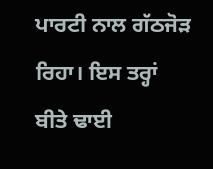ਪਾਰਟੀ ਨਾਲ ਗੱਠਜੋੜ ਰਿਹਾ। ਇਸ ਤਰ੍ਹਾਂ ਬੀਤੇ ਢਾਈ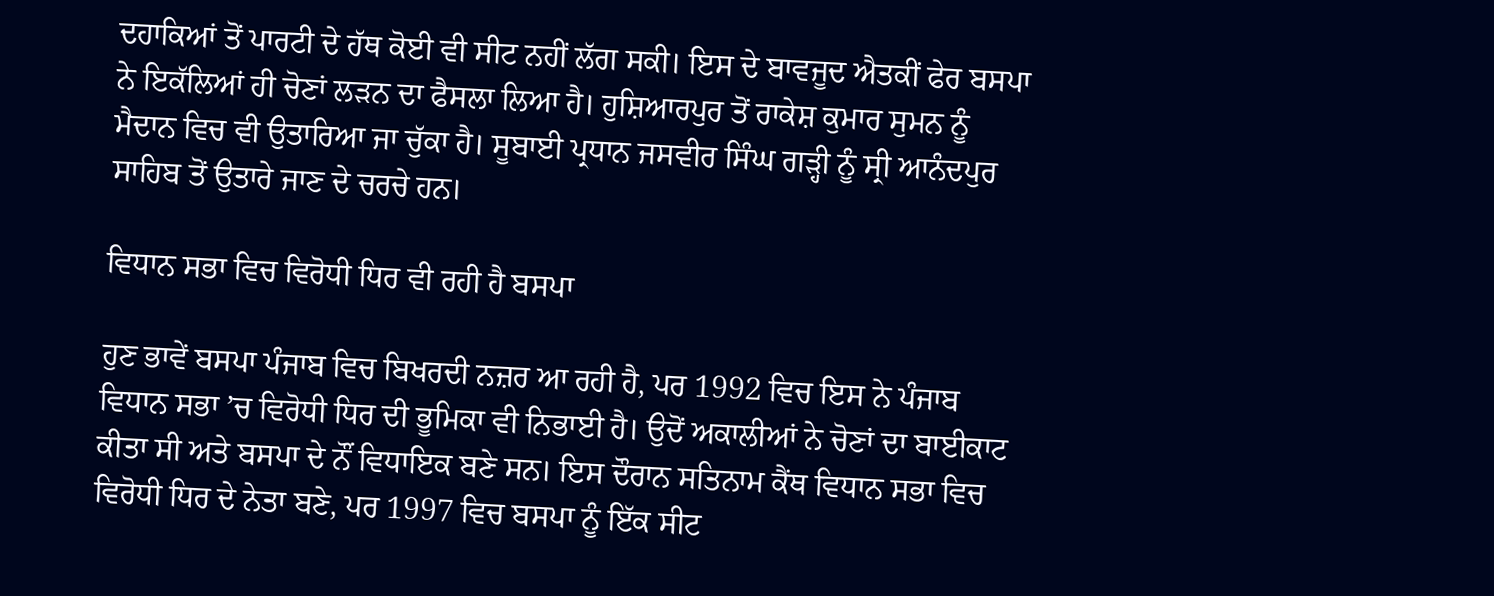ਦਹਾਕਿਆਂ ਤੋਂ ਪਾਰਟੀ ਦੇ ਹੱਥ ਕੋਈ ਵੀ ਸੀਟ ਨਹੀਂ ਲੱਗ ਸਕੀ। ਇਸ ਦੇ ਬਾਵਜੂਦ ਐਤਕੀਂ ਫੇਰ ਬਸਪਾ ਨੇ ਇਕੱਲਿਆਂ ਹੀ ਚੋਣਾਂ ਲੜਨ ਦਾ ਫੈਸਲਾ ਲਿਆ ਹੈ। ਹੁਸ਼ਿਆਰਪੁਰ ਤੋਂ ਰਾਕੇਸ਼ ਕੁਮਾਰ ਸੁਮਨ ਨੂੰ ਮੈਦਾਨ ਵਿਚ ਵੀ ਉਤਾਰਿਆ ਜਾ ਚੁੱਕਾ ਹੈ। ਸੂਬਾਈ ਪ੍ਰਧਾਨ ਜਸਵੀਰ ਸਿੰਘ ਗੜ੍ਹੀ ਨੂੰ ਸ੍ਰੀ ਆਨੰਦਪੁਰ ਸਾਹਿਬ ਤੋਂ ਉਤਾਰੇ ਜਾਣ ਦੇ ਚਰਚੇ ਹਨ।

ਵਿਧਾਨ ਸਭਾ ਵਿਚ ਵਿਰੋਧੀ ਧਿਰ ਵੀ ਰਹੀ ਹੈ ਬਸਪਾ

ਹੁਣ ਭਾਵੇਂ ਬਸਪਾ ਪੰਜਾਬ ਵਿਚ ਬਿਖਰਦੀ ਨਜ਼ਰ ਆ ਰਹੀ ਹੈ, ਪਰ 1992 ਵਿਚ ਇਸ ਨੇ ਪੰਜਾਬ ਵਿਧਾਨ ਸਭਾ ’ਚ ਵਿਰੋਧੀ ਧਿਰ ਦੀ ਭੂਮਿਕਾ ਵੀ ਨਿਭਾਈ ਹੈ। ਉਦੋਂ ਅਕਾਲੀਆਂ ਨੇ ਚੋਣਾਂ ਦਾ ਬਾਈਕਾਟ ਕੀਤਾ ਸੀ ਅਤੇ ਬਸਪਾ ਦੇ ਨੌਂ ਵਿਧਾਇਕ ਬਣੇ ਸਨ। ਇਸ ਦੌਰਾਨ ਸਤਿਨਾਮ ਕੈਂਥ ਵਿਧਾਨ ਸਭਾ ਵਿਚ ਵਿਰੋਧੀ ਧਿਰ ਦੇ ਨੇਤਾ ਬਣੇ, ਪਰ 1997 ਵਿਚ ਬਸਪਾ ਨੂੰ ਇੱਕ ਸੀਟ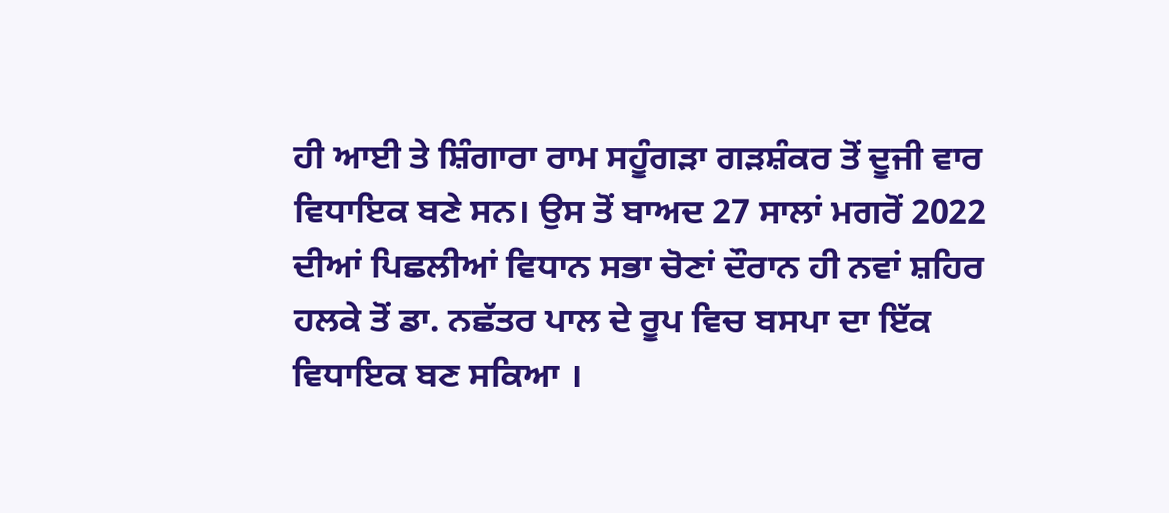ਹੀ ਆਈ ਤੇ ਸ਼ਿੰਗਾਰਾ ਰਾਮ ਸਹੂੰਗੜਾ ਗੜਸ਼ੰਕਰ ਤੋਂ ਦੂਜੀ ਵਾਰ ਵਿਧਾਇਕ ਬਣੇ ਸਨ। ਉਸ ਤੋਂ ਬਾਅਦ 27 ਸਾਲਾਂ ਮਗਰੋਂ 2022 ਦੀਆਂ ਪਿਛਲੀਆਂ ਵਿਧਾਨ ਸਭਾ ਚੋਣਾਂ ਦੌਰਾਨ ਹੀ ਨਵਾਂ ਸ਼ਹਿਰ ਹਲਕੇ ਤੋਂ ਡਾ. ਨਛੱਤਰ ਪਾਲ ਦੇ ਰੂਪ ਵਿਚ ਬਸਪਾ ਦਾ ਇੱਕ ਵਿਧਾਇਕ ਬਣ ਸਕਿਆ ।